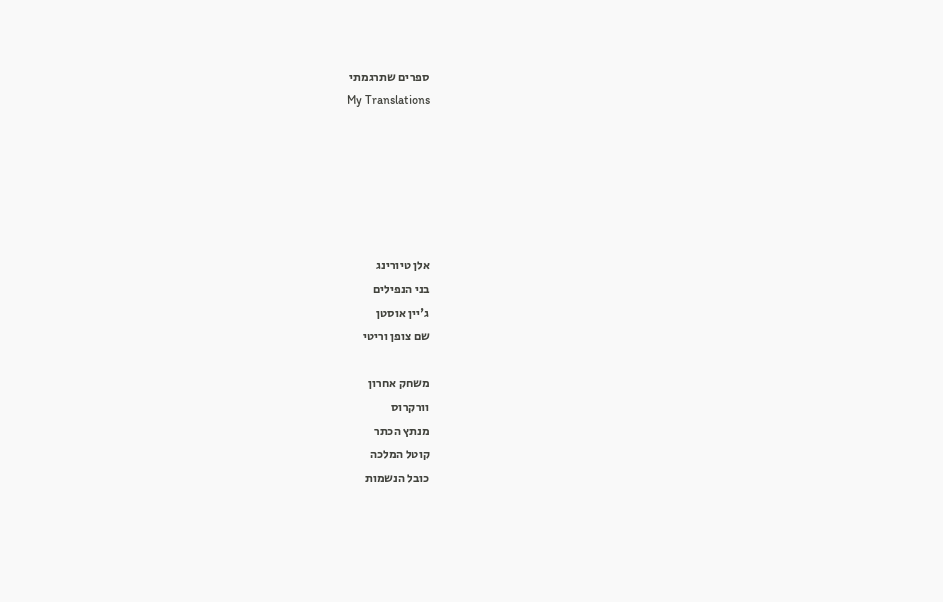ספרים שתרגמתי
My Translations






אלן טיורינג
בני הנפילים
ג'יין אוסטן
שם צופן וריטי

משחק אחרון
וורקרוס
מנתץ הכתר
קוטל המלכה
כובל הנשמות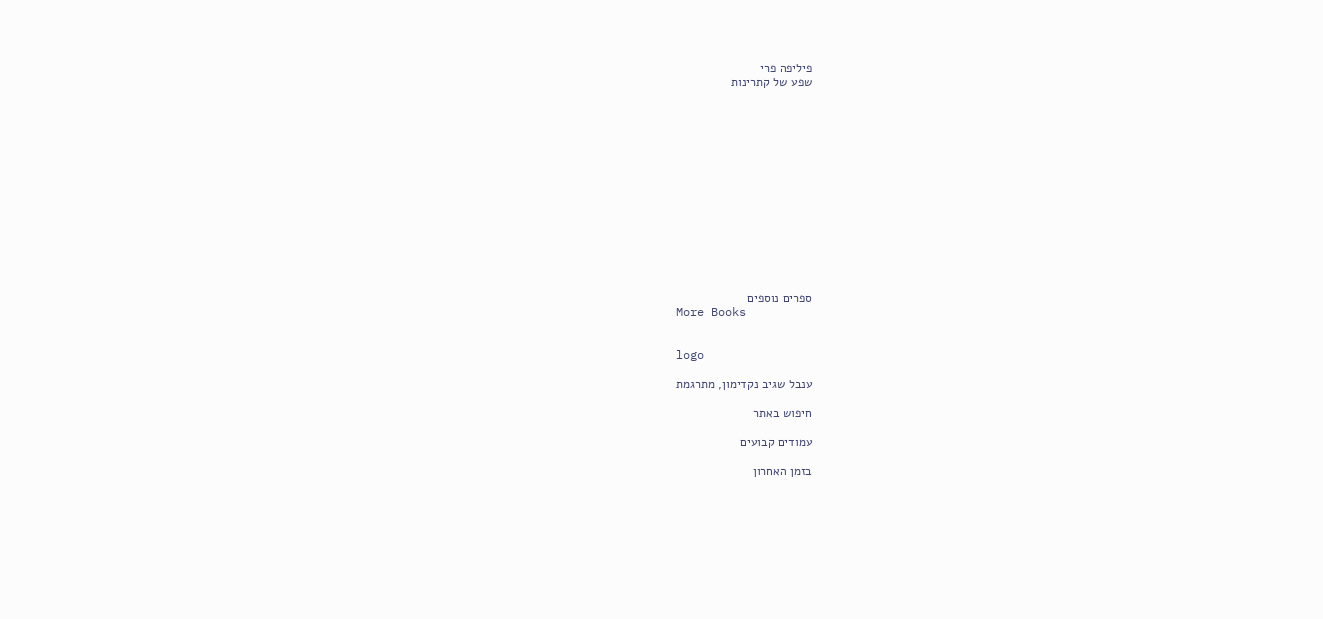פיליפה פרי
שפע של קתרינות














ספרים נוספים
More Books


logo

ענבל שגיב נקדימון, מתרגמת

חיפוש באתר

עמודים קבועים

בזמן האחרון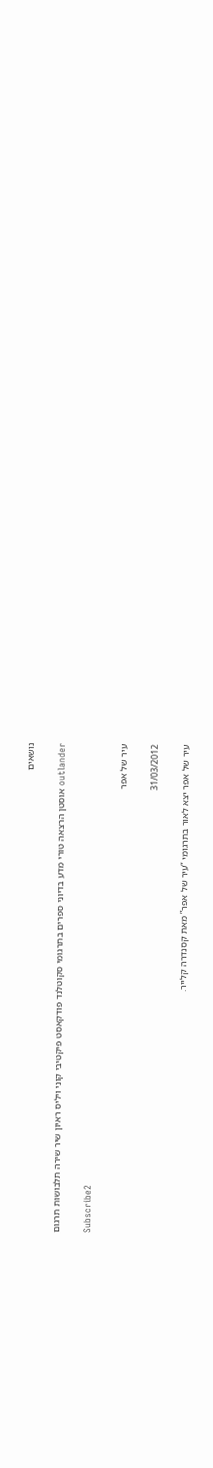נושאים

outlander אוסטן הרצאה טורי מדע בדיוני ספרים בתרגומי סקוטלנד פודקאסט פיקטיבי קוני ויליס ראיון שיר שירה תלבושות תרגום

Subscribe2

עיר של אפר

31/03/2012

עיר של אפר יצא לאור בתרגומי “עיר של אפר” מאת קסנדרה קלייר.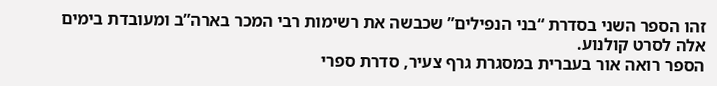זהו הספר השני בסדרת “בני הנפילים” שכבשה את רשימות רבי המכר בארה”ב ומעובדת בימים אלה לסרט קולנוע.
הספר רואה אור בעברית במסגרת גרף צעיר, סדרת ספרי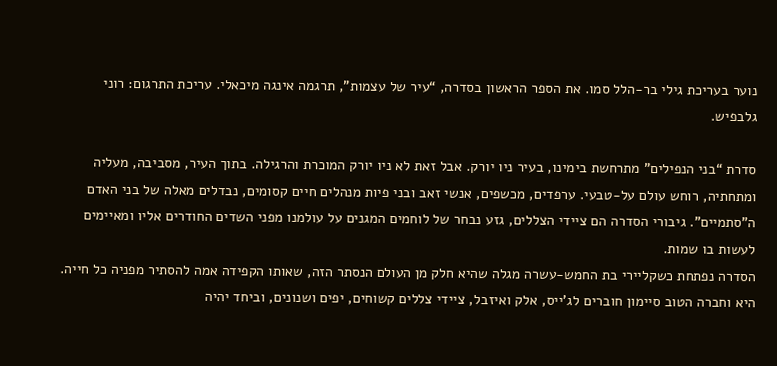נוער בעריכת גילי בר-הלל סמו. את הספר הראשון בסדרה, “עיר של עצמות”, תרגמה אינגה מיכאלי. עריכת התרגום: רוני גלבפיש.

סדרת “בני הנפילים” מתרחשת בימינו, בעיר ניו יורק. אבל זאת לא ניו יורק המוכרת והרגילה. בתוך העיר, מסביבה, מעליה ומתחתיה, רוחש עולם על-טבעי. ערפדים, מכשפים, אנשי זאב ובני פיות מנהלים חיים קסומים, נבדלים מאלה של בני האדם ה”סתמיים”. גיבורי הסדרה הם ציידי הצללים, גזע נבחר של לוחמים המגנים על עולמנו מפני השדים החודרים אליו ומאיימים לעשות בו שמות.
הסדרה נפתחת כשקליירי בת החמש-עשרה מגלה שהיא חלק מן העולם הנסתר הזה, שאותו הקפידה אמה להסתיר מפניה כל חייה. היא וחברה הטוב סיימון חוברים לג’ייס, אלק ואיזבל, ציידי צללים קשוחים, יפים ושנונים, וביחד יהיה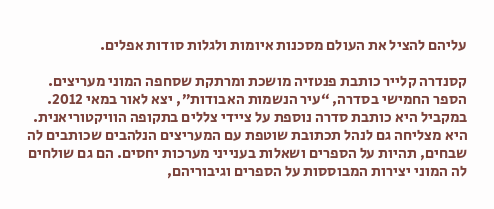עליהם להציל את העולם מסכנות איומות ולגלות סודות אפלים.

קסנדרה קלייר כותבת פנטזיה מושכת ומרתקת שסחפה המוני מעריצים. הספר החמישי בסדרה, “עיר הנשמות האבודות”, יצא לאור במאי 2012. במקביל היא כותבת סדרה נוספת על ציידי צללים בתקופה הוויקטוריאנית. היא מצליחה גם לנהל תכתובת שוטפת עם המעריצים הנלהבים שכותבים לה שבחים, תהיות על הספרים ושאלות בענייני מערכות יחסים. הם גם שולחים לה המוני יצירות המבוססות על הספרים וגיבוריהם,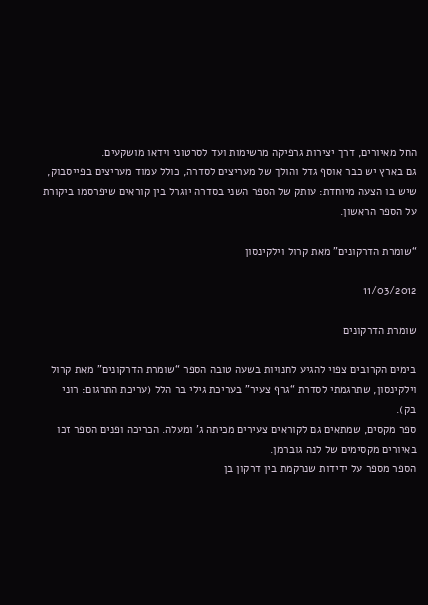החל מאיורים, דרך יצירות גרפיקה מרשימות ועד לסרטוני וידאו מושקעים.
גם בארץ יש כבר אוסף גדל והולך של מעריצים לסדרה, כולל עמוד מעריצים בפייסבוק, שיש בו הצעה מיוחדת: עותק של הספר השני בסדרה יוגרל בין קוראים שיפרסמו ביקורת על הספר הראשון.

“שומרת הדרקונים” מאת קרול וילקינסון

11/03/2012

שומרת הדרקונים

בימים הקרובים צפוי להגיע לחנויות בשעה טובה הספר “שומרת הדרקונים” מאת קרול וילקינסון, שתרגמתי לסדרת “גרף צעיר” בעריכת גילי בר הלל (עריכת התרגום: רוני בק).
ספר מקסים, שמתאים גם לקוראים צעירים מכיתה ג’ ומעלה. הכריכה ופנים הספר זכו באיורים מקסימים של לנה גוברמן.
הספר מספר על ידידות שנרקמת בין דרקון בן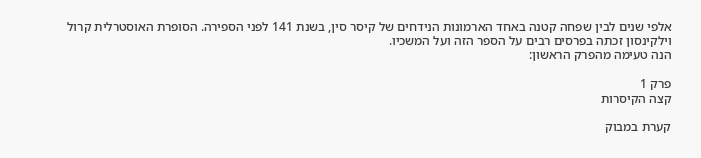אלפי שנים לבין שפחה קטנה באחד הארמונות הנידחים של קיסר סין, בשנת 141 לפני הספירה. הסופרת האוסטרלית קרול וילקינסון זכתה בפרסים רבים על הספר הזה ועל המשכיו.
הנה טעימה מהפרק הראשון:

פרק 1
קצה הקיסרות

קערת במבוק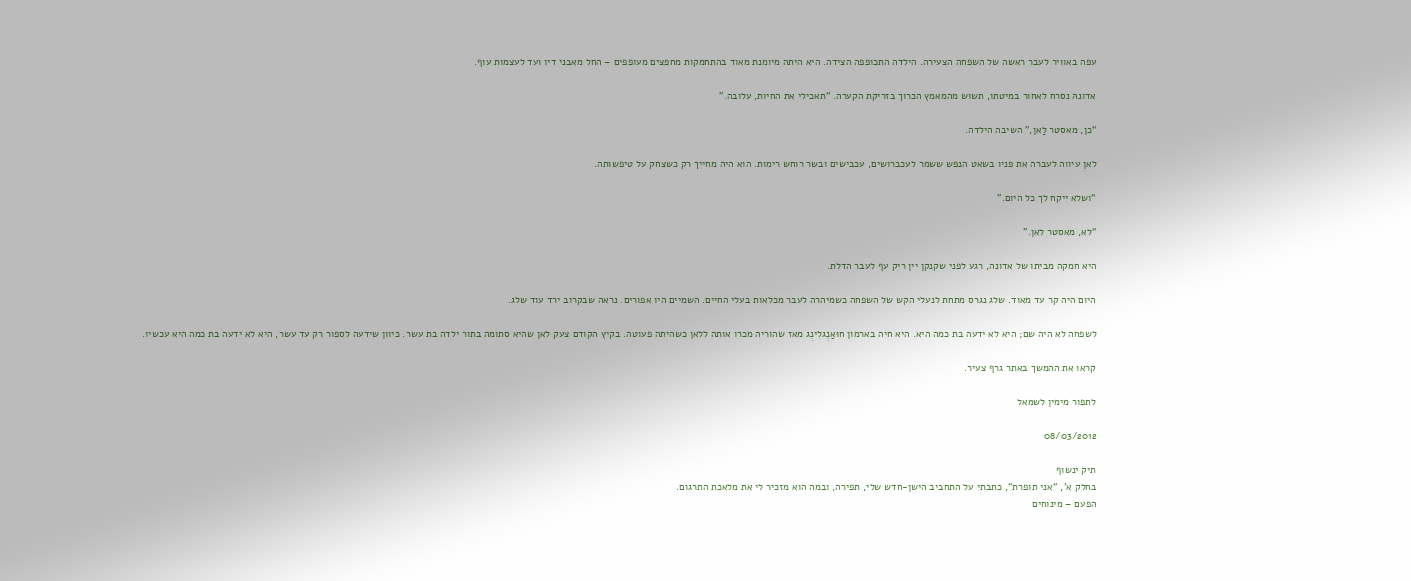עפה באוויר לעבר ראשה של השפחה הצעירה. הילדה התכופפה הצידה. היא היתה מיומנת מאוד בהתחמקות מחפצים מעופפים – החל מאבני דיו ועד לעצמות עוף.

אדונהּ נסרח לאחור במיטתו, תשוש מהמאמץ הכרוך בזריקת הקערה. “תאכילי את החיות, עלובה.”

“כן, מאסטר לַאן,” השיבה הילדה.

לאן עיווה לעברה את פניו בשאט הנפש ששמר לעכברושים, עכבישים ובשר רוחש רימות. הוא היה מחייך רק כשצחק על טיפשותה.

“ושלא ייקח לך כל היום.”

“לא, מאסטר לאן.”

היא חמקה מביתו של אדונה, רגע לפני שקנקן יין ריק עף לעבר הדלת.

היום היה קר עד מאוד. שלג נגרס מתחת לנעלי הקש של השפחה כשמיהרה לעבר מכלאות בעלי החיים. השמיים היו אפורים. נראה שבקרוב ירד עוד שלג.

לשפחה לא היה שם; היא לא ידעה בת כמה היא. היא חיה בארמון חוּאַנְגלִינְג מאז שהוריה מכרו אותה ללאן כשהיתה פעוטה. בקיץ הקודם צעק לאן שהיא סתומה בתור ילדה בת עשר. כיוון שידעה לספור רק עד עשר, היא לא ידעה בת כמה היא עכשיו.

קראו את ההמשך באתר גרף צעיר.

לתפור מימין לשמאל

08/03/2012

תיק ינשוף
בחלק א’, “אני תופרת“, כתבתי על התחביב הישן-חדש שלי, תפירה, ובמה הוא מזכיר לי את מלאכת התרגום.
הפעם – מינוחים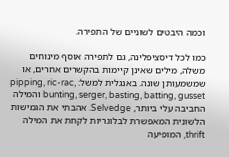וכמה היבטים לשוניים של התפירה.

כמו לכל דיסציפלינה, גם לתפירה אוסף מינוחים משלה, מילים שאינן קיימות בהקשרים אחרים, או שמשמעותן שונה. באנגלית למשל: pipping, ric-rac, bunting, serger, basting, batting, gusset והמילה החביבה עלי ביותר, Selvedge. אהבתי את הגמישות הלשונית המאפשרת לבלוגריות לקחת את המילה thrift, המופיעה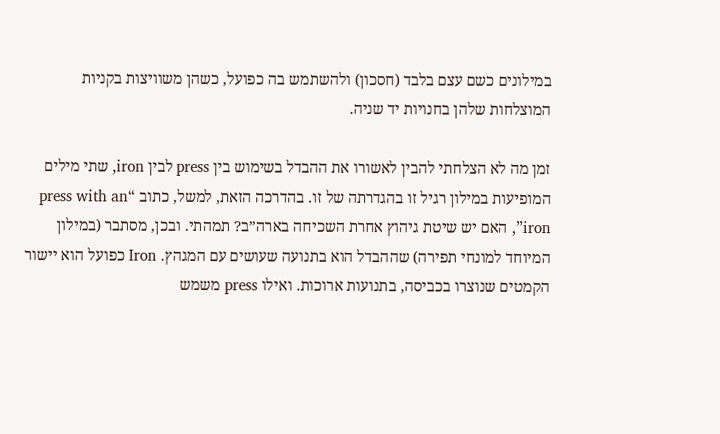במילונים כשם עצם בלבד (חסכון) ולהשתמש בה כפועל, כשהן משוויצות בקניות המוצלחות שלהן בחנויות יד שניה.

זמן מה לא הצלחתי להבין לאשורו את ההבדל בשימוש בין press לבין iron, שתי מילים המופיעות במילון רגיל זו בהגדרתה של זו. בהדרכה הזאת, למשל, כתוב “press with an iron”, האם יש שיטת גיהוץ אחרת השכיחה בארה”ב? תמהתי. ובכן, מסתבר (במילון המיוחד למונחי תפירה) שההבדל הוא בתנועה שעושים עם המגהץ. Iron כפועל הוא יישור הקמטים שנוצרו בכביסה, בתנועות ארוכות. ואילו press משמש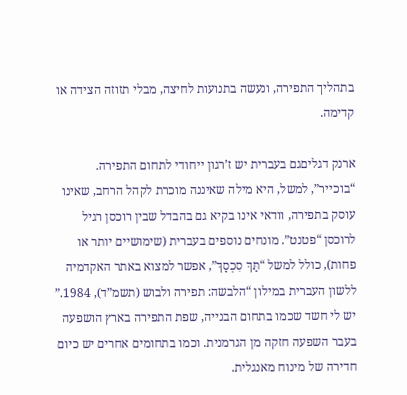בתהליך התפירה, ונעשה בתנועות לחיצה, מבלי תזוזה הצידה או קדימה.

ארנק דגליםגם בעברית יש ז’רגון ייחודי לתחום התפירה. “בוכייר”, למשל, היא מילה שאיננה מוכרת לקהל הרחב, שאינו עוסק בתפירה, וודאי אינו בקיא גם בהבדל שבין רוכסן רגיל לרוכסן “פטנט”. מונחים נוספים בעברית (שימושיים יותר או פחות), כולל למשל “תַּךְ סִכְסָךְ”, אפשר למצוא באתר האקדמיה ללשון העברית במילון “הלבשה: תפירה ולבוש (תשמ”ד), 1984.” יש לי חשד שכמו בתחום הבנייה, שפת התפירה בארץ הושפעה בעבר השפעה חזקה מן הגרמנית. וכמו בתחומים אחרים יש כיום חדירה של מינוח מאנגלית.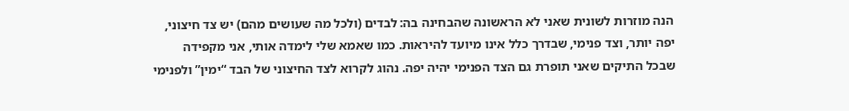הנה מוזרות לשונית שאני לא הראשונה שהבחינה בה: לבדים (ולכל מה שעושים מהם) יש צד חיצוני, יפה יותר, וצד פנימי, שבדרך כלל אינו מיועד להיראות. כמו שאמא שלי לימדה אותי, אני מקפידה שבכל התיקים שאני תופרת גם הצד הפנימי יהיה יפה. נהוג לקרוא לצד החיצוני של הבד “ימין” ולפנימי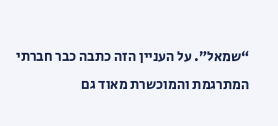“שמאל”. על העניין הזה כתבה כבר חברתי המתרגמת והמוכשרת מאוד גם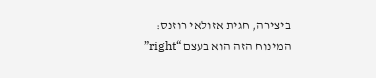ביצירה, חגית אזולאי רוזנס: המינוח הזה הוא בעצם “right”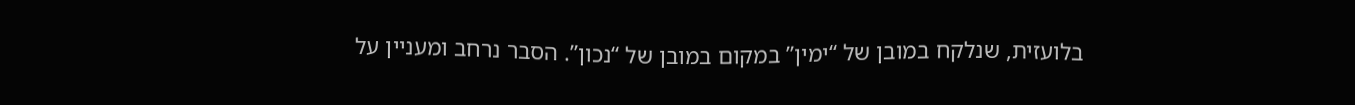בלועזית, שנלקח במובן של “ימין” במקום במובן של “נכון”. הסבר נרחב ומעניין על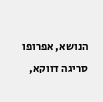הנושא, אפרופו סריגה דווקא,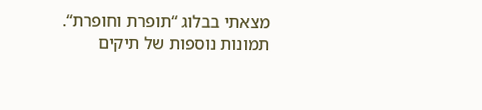מצאתי בבלוג “תופרת וחופרת“.
תמונות נוספות של תיקים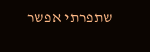שתפרתי אפשר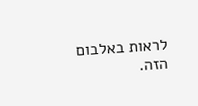לראות באלבום הזה.